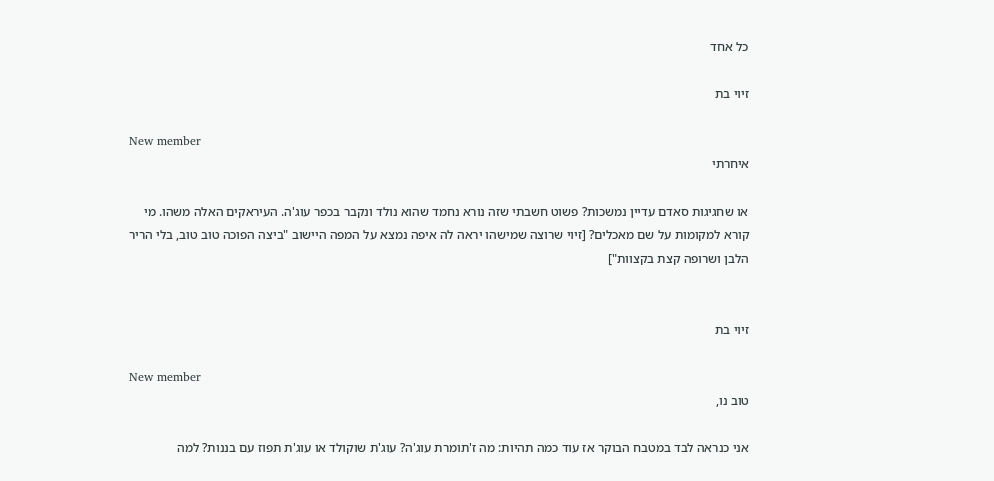כל אחד

זיוי בת

New member
איחרתי

או שחגיגות סאדם עדיין נמשכות? פשוט חשבתי שזה נורא נחמד שהוא נולד ונקבר בכפר עוג'ה. העיראקים האלה משהו. מי קורא למקומות על שם מאכלים? [זיוי שרוצה שמישהו יראה לה איפה נמצא על המפה היישוב "ביצה הפוכה טוב טוב, בלי הריר הלבן ושרופה קצת בקצוות"]


זיוי בת

New member
טוב נו,

אני כנראה לבד במטבח הבוקר אז עוד כמה תהיות: מה ז'תומרת עוג'ה? עוג'ת שוקולד או עוג'ת תפוז עם בננות? למה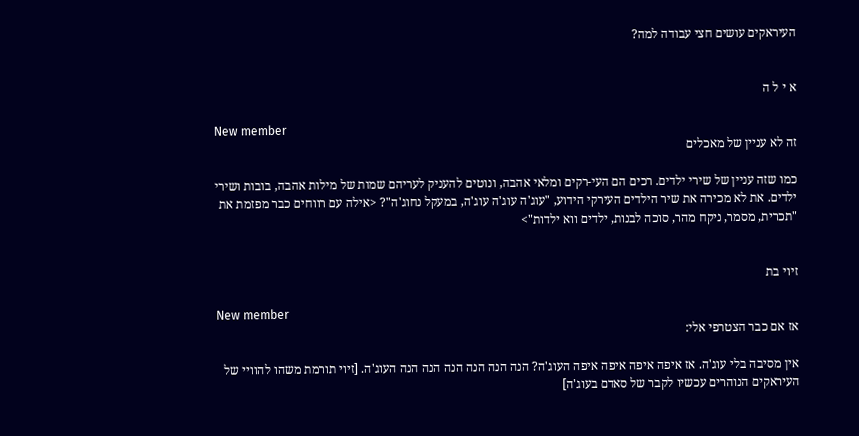העיראקים עושים חצי עבודה למה?


א י ל ה

New member
זה לא עניין של מאכלים

כמו שזה עניין של שירי ילדים. רכים הם העי-רקים ומלאי אהבה, ונוטים להעניק לעריהם שמות של מילות אהבה, בובות ושירי ילדים. את לא מכירה את שיר הילדים העירקי הידוע, "עוג'ה עוג'ה עוג'ה, במעקל נחוג'ה"? <אילה עם רווחים כבר מפזמת את "תכרית, מסמר, ניקח מהר, סוכה לבנות, ילדים ווא ילדות">


זיוי בת

New member
אז אם כבר הצטרפי אלי:

אין מסיבה בלי עוג'ה. אז איפה איפה איפה איפה העוג'ה? הנה הנה הנה הנה הנה הנה העוג'ה. [זיוי תורמת משהו להוויי של העיראקים הנוהרים עכשיו לקבר של סאדם בעוג'ה]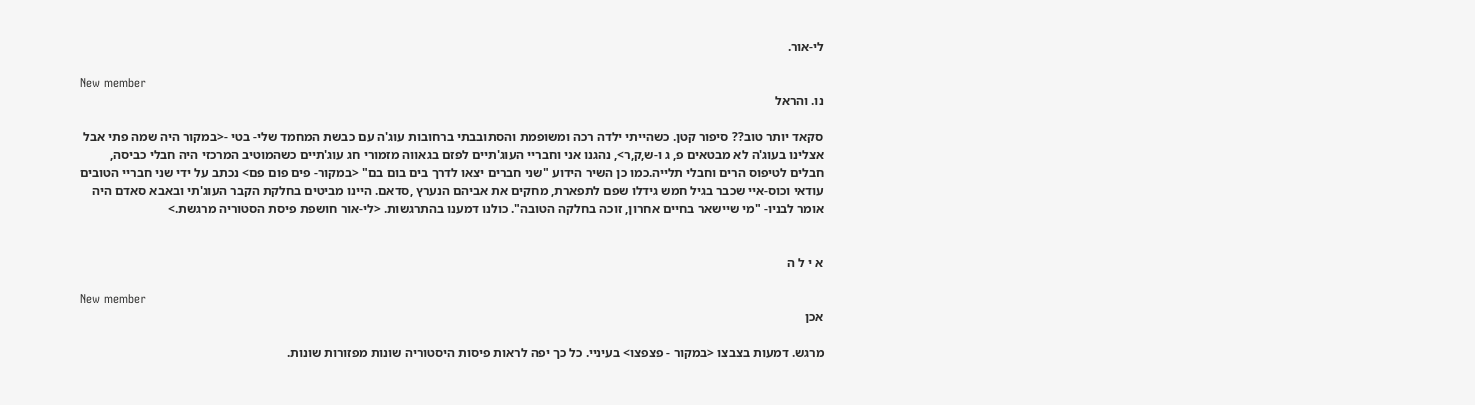לי-אור.

New member
נו. והראל

סקאד יותר טוב?? סיפור קטן. כשהייתי ילדה רכה ומשופמת והסתובבתי ברחובות עוג'ה עם כבשת המחמד שלי- בטי -<במקור היה שמה פתי אבל אצלינו בעוג'ה לא מבטאים פ, ג ו-ש,ק,ר>, נהגנו אני וחבריי העוג'תיים לפזם בגאווה מזמורי חג עוג'תיים כשהמוטיב המרכזי היה חבלי כביסה, חבלים לטיפוס הרים וחבלי תלייה.כמו כן השיר הידוע "שני חברים יצאו לדרך בים בום בם" <במקור- פים פום פם> נכתב על ידי שני חבריי הטובים עודאי וכוס-איי שכבר בגיל חמש גידלו שפם לתפארת, מחקים את אביהם הנערץ ,סדאם. היינו מביטים בחלקת הקבר העוג'תי ובאבא סאדם היה אומר לבניו- "מי שיישאר בחיים אחרון, זוכה בחלקה הטובה". כולנו דמענו בהתרגשות. <לי-אור חושפת פיסת הסטוריה מרגשת.>


א י ל ה

New member
אכן

מרגש. דמעות בצבצו <במקור - פצפצו> בעיניי. כל כך יפה לראות פיסות היסטוריה שונות מפזורות שונות.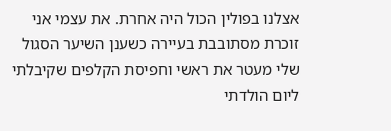אצלנו בפולין הכול היה אחרת. את עצמי אני זוכרת מסתובבת בעיירה כשענן השיער הסגול שלי מעטר את ראשי וחפיסת הקלפים שקיבלתי ליום הולדתי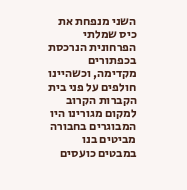השני מנפחת את כיס שמלתי הפרחונית הנרכסת בכפתורים מקדימה, וכשהיינו חולפים על פני בית הקברות הקרוב למקום מגורינו היו המבוגרים בחבורה מביטים בנו במבטים כועסים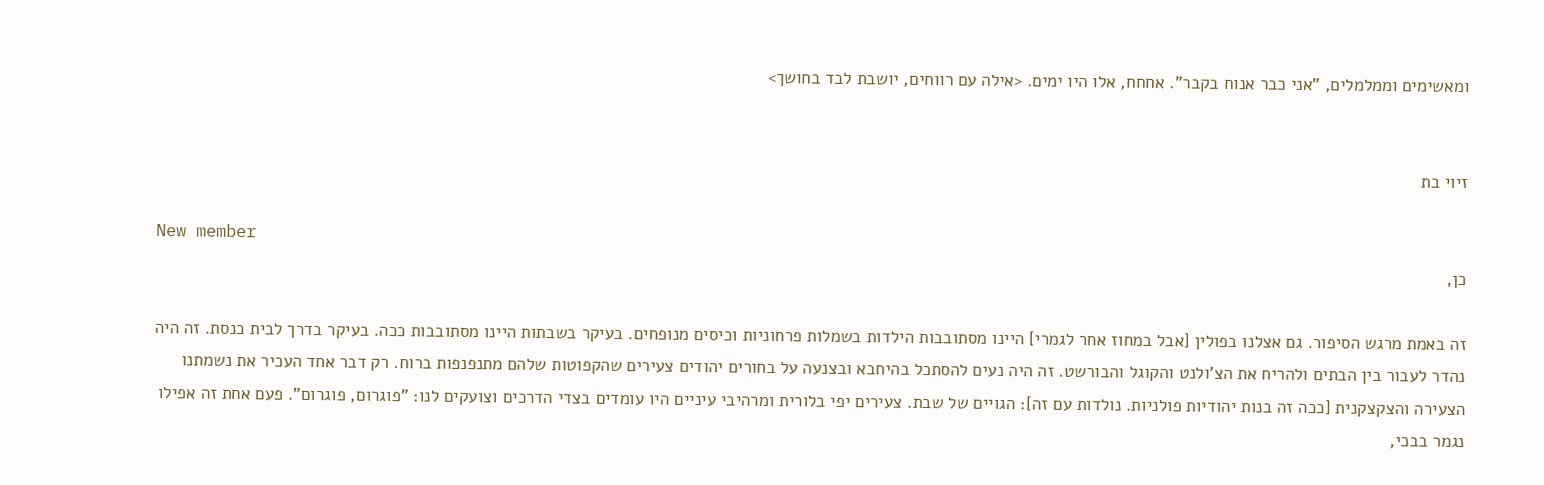ומאשימים וממלמלים, "אני כבר אנוח בקבר". אחחח, אלו היו ימים. <אילה עם רווחים, יושבת לבד בחושך>


זיוי בת

New member
כן,

זה באמת מרגש הסיפור. גם אצלנו בפולין [אבל במחוז אחר לגמרי] היינו מסתובבות הילדות בשמלות פרחוניות וכיסים מנופחים. בעיקר בשבתות היינו מסתובבות ככה. בעיקר בדרך לבית כנסת. זה היה נהדר לעבור בין הבתים ולהריח את הצ'ולנט והקוגל והבורשט. זה היה נעים להסתכל בהיחבא ובצנעה על בחורים יהודים צעירים שהקפוטות שלהם מתנפנפות ברוח. רק דבר אחד העכיר את נשמתנו הצעירה והצקצקנית [ככה זה בנות יהודיות פולניות. נולדות עם זה]: הגויים של שבת. צעירים יפי בלורית ומרהיבי עיניים היו עומדים בצדי הדרכים וצועקים לנו: "פוגרום, פוגרום". פעם אחת זה אפילו נגמר בבכי,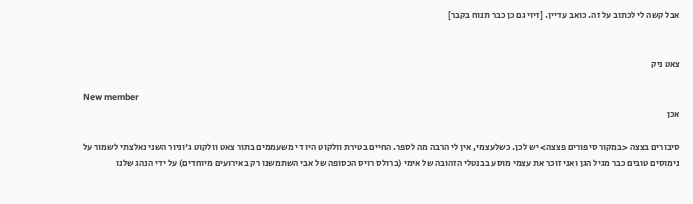אבל קשה לי לכתוב על זה. כואב עדיין. [זיוי גם כן כבר תנוח בקבר]


צאט ניק

New member
אכן

סיבורים בצצה <במקור סיפורים פצצה> יש לכן. כשלעצמי, אין לי הרבה מה לספר. החיים בטירת וולקוט היו די משעממים בתור צאט וולקוט ג'וניור השני נאלצתי לשמור על נימוסים טובים כבר מגיל הגן ואני זוכר את עצמי מוסע בבנטלי הזהובה של אימי (ברולס רויס הכסופה של אבי השתמשנו רק באירועים מיוחדים) על ידי הנהג שלנו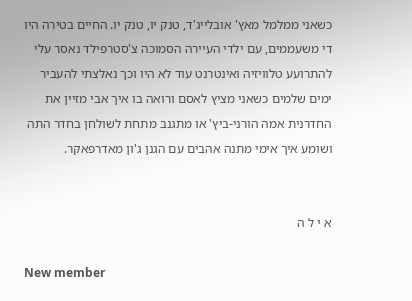כשאני ממלמל מאץ' אובלייג'ד, טנק יו, טנק יו. החיים בטירה היו די משעממים, עם ילדי העיירה הסמוכה צ'סטרפילד נאסר עלי להתרועע טלוויזיה ואינטרנט עוד לא היו וכך נאלצתי להעביר ימים שלמים כשאני מציץ לאסם ורואה בו איך אבי מזיין את החדרנית אמה הורני-ביץ' או מתגנב מתחת לשולחן בחדר התה ושומע איך אימי מתנה אהבים עם הגנן ג'ון מאדרפאקר.


א י ל ה

New member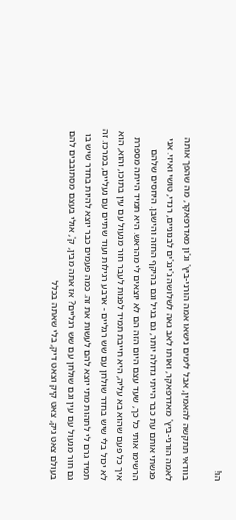הו!

בוודאי תתקשה להאמין, אבל לימים נישאו אמה הורני-ביץ' וג'ון מאדרפאקר, מה שהפך אותה לאמה הורני-ביץ' מאדרפאקר, ואותו לאב גאה לשלושה ג'ינג'ים לבנוניים, רנדי, טושי ואיזי. אני פגשתי אותם עת כבר הייתי גדולה יותר, גם בגיל וגם בהיקף החזה והישבן. היחסים שלהם הרשימו אותי כל כך, שעד עצם היום הזה הם לא יוצאים לי מהראש. היא תמיד הייתה מספרת איך כל פעם שהוא בא עליה, היא חייבת תמיד לפנות לעבר חור מנעול עם עין בתוכו, והוא, הוא לא יכול בלי שיש בחדר שולחן עם שש רגליים - ארבע רגילות ועוד שתיים עם נעליים, במרכז. זה תמיד גרם לי לתהות מתי יוצא להם לעשות את זה. כמה פעמים כבר יוצא להיות בחדר שיש בו גם חור מנעול עם עין וגם שולחן עם שש רגליים? אז אתה מבין, ק', אולי בעצם מסתובבים להם בעולם צאט גיק, צאט קיק וצאט דיק, בלי שאתה בכלל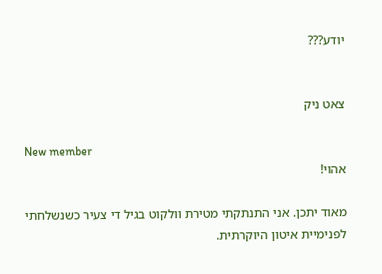יודע???


צאט ניק

New member
אהוי!

מאוד יתכן. אני התנתקתי מטירת וולקוט בגיל די צעיר כשנשלחתי לפנימיית איטון היוקרתית.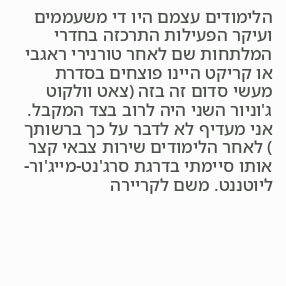הלימודים עצמם היו די משעממים ועיקר הפעילות התרכזה בחדרי המלתחות שם לאחר טורנירי ראגבי או קריקט היינו פוצחים בסדרת מעשי סדום זה בזה (צאט וולקוט ג'וניור השני היה לרוב בצד המקבל. אני מעדיף לא לדבר על כך ברשותך
) לאחר הלימודים שירות צבאי קצר אותו סיימתי בדרגת סרג'נט-מייג'ור-ליוטננט. משם לקריירה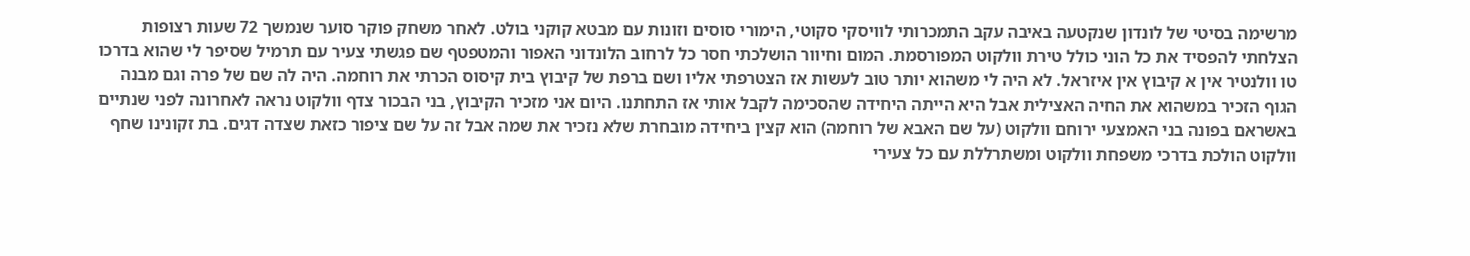מרשימה בסיטי של לונדון שנקטעה באיבה עקב התמכרותי לוויסקי סקוטי, הימורי סוסים וזונות עם מבטא קוקני בולט. לאחר משחק פוקר סוער שנמשך 72 שעות רצופות הצלחתי להפסיד את כל הוני כולל טירת וולקוט המפורסמת. המום וחיוור הושלכתי חסר כל לרחוב הלונדוני האפור והמטפטף שם פגשתי צעיר עם תרמיל שסיפר לי שהוא בדרכו טו וולנטיר אין א קיבוץ אין איזראל. לא היה לי משהוא יותר טוב לעשות אז הצטרפתי אליו ושם ברפת של קיבוץ בית קיסוס הכרתי את רוחמה. היה לה שם של פרה וגם מבנה הגוף הזכיר במשהוא את החיה האצילית אבל היא הייתה היחידה שהסכימה לקבל אותי אז התחתנו. היום אני מזכיר הקיבוץ, בני הבכור צדף וולקוט נראה לאחרונה לפני שנתיים באשראם בפונה בני האמצעי ירוחם וולקוט (על שם האבא של רוחמה) הוא קצין ביחידה מובחרת שלא נזכיר את שמה אבל זה על שם ציפור כזאת שצדה דגים. בת זקונינו שחף וולקוט הולכת בדרכי משפחת וולקוט ומשתרללת עם כל צעירי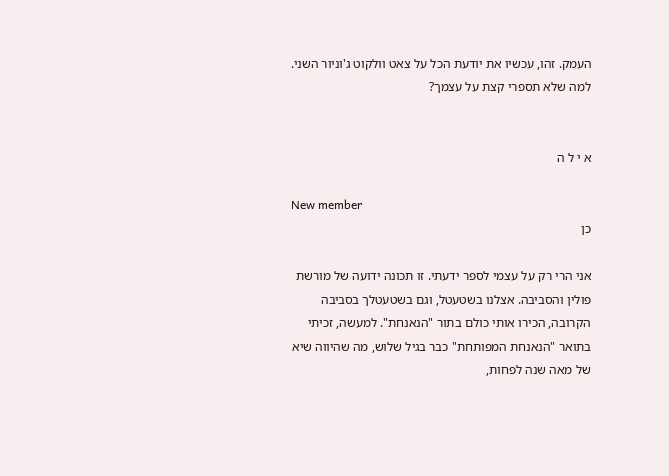העמק. זהו, עכשיו את יודעת הכל על צאט וולקוט ג'וניור השני. למה שלא תספרי קצת על עצמך?


א י ל ה

New member
כן

אני הרי רק על עצמי לספר ידעתי. זו תכונה ידועה של מורשת פולין והסביבה. אצלנו בשטעטל, וגם בשטעטלך בסביבה הקרובה, הכירו אותי כולם בתור "הנאנחת". למעשה, זכיתי בתואר "הנאנחת המפותחת" כבר בגיל שלוש, מה שהיווה שיא של מאה שנה לפחות,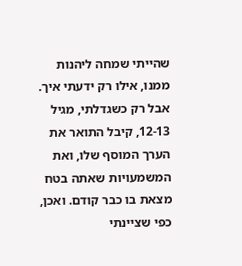שהייתי שמחה ליהנות ממנו, אילו רק ידעתי איך. אבל רק כשגדלתי, מגיל 12-13, קיבל התואר את הערך המוסף שלו, ואת המשמעויות שאתה בטח מצאת בו כבר קודם. ואכן, כפי שציינתי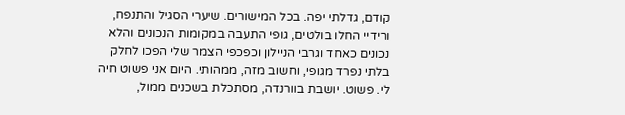קודם, גדלתי יפה. בכל המישורים. שיערי הסגיל והתנפח, ורידיי החלו בולטים, גופי התעבה במקומות הנכונים והלא נכונים כאחד וגרבי הניילון וכפכפי הצמר שלי הפכו לחלק בלתי נפרד מגופי, וחשוב מזה, ממהותי. היום אני פשוט חיה לי. פשוט. יושבת בוורנדה, מסתכלת בשכנים ממול,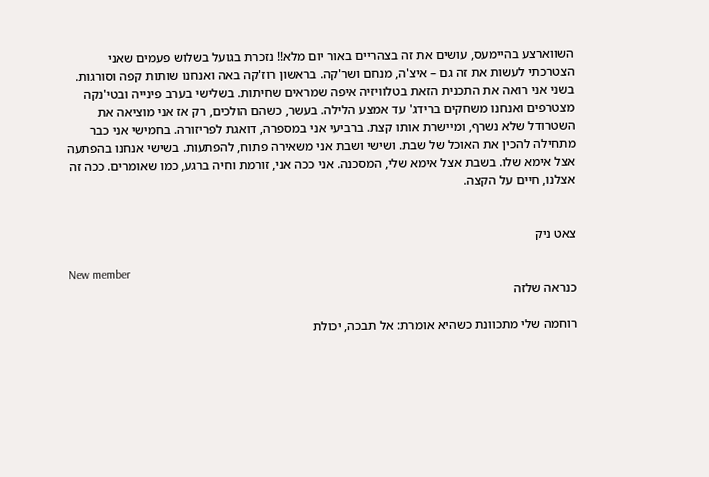השווארצע בהיימעס, עושים את זה בצהריים באור יום מלא!! נזכרת בגועל בשלוש פעמים שאני הצטרכתי לעשות את זה גם – איצ'ה, מנחם ושר'קה. בראשון רוז'קה באה ואנחנו שותות קפה וסורגות. בשני אני רואה את התכנית הזאת בטלוויזיה איפה שמראים שחיתות. בשלישי בערב פינייה ובטי'נקה מצטרפים ואנחנו משחקים ברידג' עד אמצע הלילה. בעשר, כשהם הולכים, רק אז אני מוציאה את השטרודל שלא נשרף, ומיישרת אותו קצת. ברביעי אני במספרה, דואגת לפריזורה. בחמישי אני כבר מתחילה להכין את האוכל של שבת. ושישי ושבת אני משאירה פתוח, להפתעות. בשישי אנחנו בהפתעה אצל אימא שלו. בשבת אצל אימא שלי, המסכנה. אני ככה אני, זורמת וחיה ברגע, כמו שאומרים. ככה זה אצלנו, חיים על הקצה.


צאט ניק

New member
כנראה שלזה

רוחמה שלי מתכוונת כשהיא אומרת: אל תבכה, יכולת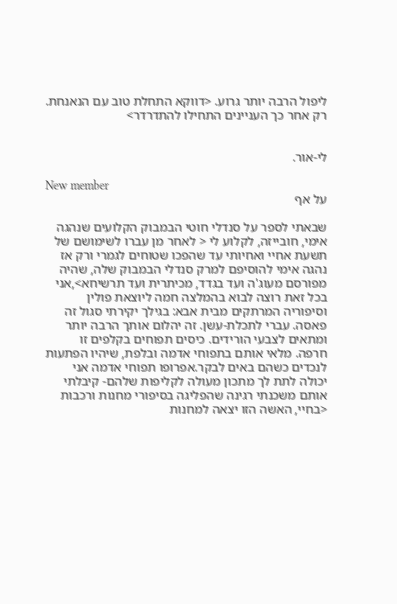ליפול הרבה יותר גרוע. <דווקא התחלת טוב עם הנאנחת. רק אחר כך העניינים התחילו להתדרדר>


לי-אור.

New member
על אף

שבאתי לספר על סנדלי חוטי הבמבוק הקלועים שנהגה אימי, חובייזה, לקלוע לי < לאחר מן עברו לשימושם של תשעת אחיי ואחיותי עד שהפכו שטוחים לגמרי ורק אז נהגה אימי להוסיפם למרק סנדלי הבמבוק שלה, שהיה מפורסם מעוג'ה ועד בגדד, מכיתרית ועד תרשיחא>,אני בכל זאת רוצה לבוא בהמלצה חמה ליוצאת פולין וסיפוריה המרתקים מבית אבא: בגילך יקירתי סגול זה פאסה. עברי לתכלת-עשן. זה יהלום אותך הרבה יותר ומתאים לצבעי הורידים. כיסים תפוחים בקלפים זו חרפה. מלאי אותם בתפוחי אדמה ובלפת, שיהיו הפתעות לנכדים כשהם באים לבקר.אפרופו תפוחי אדמה אני יכולה לתת לך מתכון מעולה לקליפות שלהם- קיבלתי אותם משכנתי רגינה שהפליגה בסיפורי מחנות ורכבות <בחיי, האשה הזו יצאה למחנות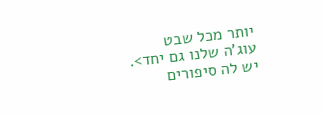יותר מכל שבט עוג'ה שלנו גם יחד>. יש לה סיפורים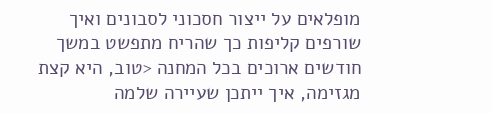מופלאים על ייצור חסכוני לסבונים ואיך שורפים קליפות כך שהריח מתפשט במשך חודשים ארוכים בכל המחנה <טוב, היא קצת מגזימה, איך ייתכן שעיירה שלמה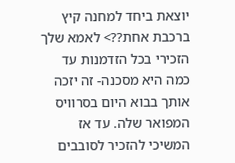יוצאת ביחד למחנה קיץ ברכבת אחת??> לאמא שלך הזכירי בכל הזדמנות עד כמה היא מסכנה- זה יזכה אותך בבוא היום בסרוויס המפואר שלה. עד אז המשיכי להזכיר לסובבים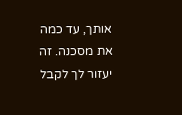אותך, עד כמה את מסכנה. זה יעזור לך לקבל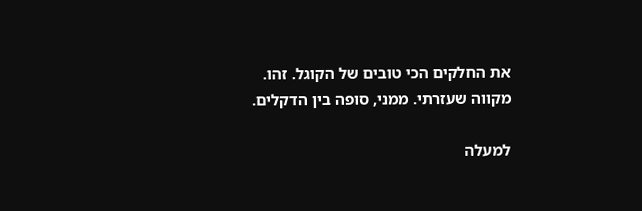את החלקים הכי טובים של הקוגל. זהו. מקווה שעזרתי. ממני, סופה בין הדקלים.

למעלה